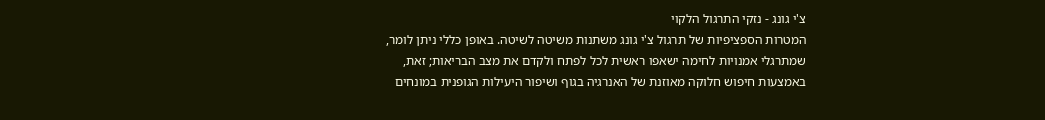צ'י גונג - נזקי התרגול הלקוי
המטרות הספציפיות של תרגול צ'י גונג משתנות משיטה לשיטה. באופן כללי ניתן לומר, שמתרגלי אמנויות לחימה ישאפו ראשית לכל לפתח ולקדם את מצב הבריאות; זאת, באמצעות חיפוש חלוקה מאוזנת של האנרגיה בגוף ושיפור היעילות הגופנית במונחים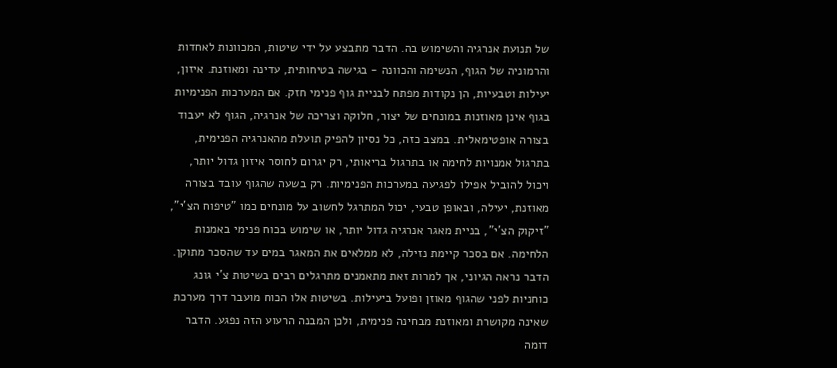של תנועת אנרגיה והשימוש בה. הדבר מתבצע על ידי שיטות, המכוונות לאחדות והרמוניה של הגוף, הנשימה והכוונה - בגישה בטיחותית, עדינה ומאוזנת. איזון, יעילות וטבעיות, הן נקודות מפתח לבניית גוף פנימי חזק. אם המערכות הפנימיות בגוף אינן מאוזנות במונחים של יצור, חלוקה וצריכה של אנרגיה, הגוף לא יעבוד בצורה אופטימאלית. במצב כזה, כל נסיון להפיק תועלת מהאנרגיה הפנימית, בתרגול אמנויות לחימה או בתרגול בריאותי, רק יגרום לחוסר איזון גדול יותר, ויכול להוביל אפילו לפגיעה במערכות הפנימיות. רק בשעה שהגוף עובד בצורה מאוזנת, יעילה, ובאופן טבעי, יכול המתרגל לחשוב על מונחים כמו "טיפוח הצ'י", "זיקוק הצ'י", בניית מאגר אנרגיה גדול יותר, או שימוש בכוח פנימי באמנות הלחימה. אם בסכר קיימת נזילה, לא ממלאים את המאגר במים עד שהסכר מתוקן. הדבר נראה הגיוני, אך למרות זאת מתאמנים מתרגלים רבים בשיטות צ'י גונג כוחניות לפני שהגוף מאוזן ופועל ביעילות. בשיטות אלו הכוח מועבר דרך מערכת שאינה מקושרת ומאוזנת מבחינה פנימית, ולכן המבנה הרעוע הזה נפגע. הדבר דומה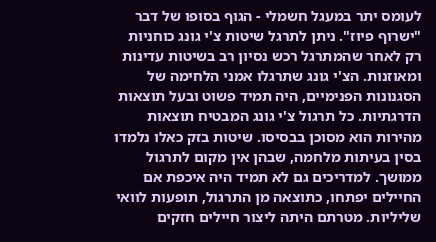לעומס יתר במעגל חשמלי - הגוף בסופו של דבר "ישרוף פיוז". ניתן לתרגל שיטות צ'י גונג כוחניות רק לאחר שהמתרגל רכש נסיון רב בשיטות עדינות ומאוזנות. הצ'י גונג שתרגלו אמני הלחימה של הסגנונות הפנימיים, היה תמיד פשוט ובעל תוצאות הדרגתיות. כל תרגול צ'י גונג המבטיח תוצאות מהירות הוא מסוכן בבסיסו. שיטות בזק כאלו נלמדו בסין בעיתות מלחמה, שבהן אין מקום לתרגול ממושך. למדריכים גם לא תמיד היה איכפת אם החיילים יפתחו, כתוצאה מן התרגול, תופעות לוואי שליליות. מטרתם היתה ליצור חיילים חזקים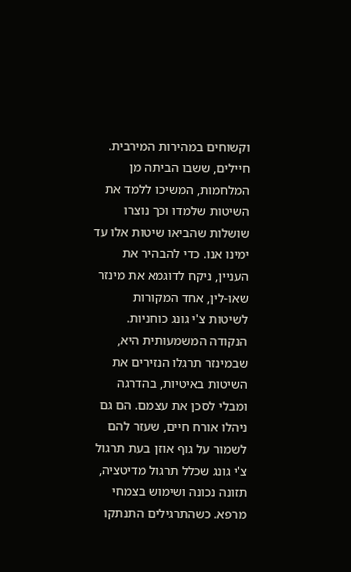וקשוחים במהירות המירבית. חיילים, ששבו הביתה מן המלחמות, המשיכו ללמד את השיטות שלמדו וכך נוצרו שושלות שהביאו שיטות אלו עד ימינו אנו. כדי להבהיר את העניין, ניקח לדוגמא את מינזר שאו-לין, אחד המקורות לשיטות צ'י גונג כוחניות. הנקודה המשמעותית היא, שבמינזר תרגלו הנזירים את השיטות באיטיות, בהדרגה ומבלי לסכן את עצמם. הם גם ניהלו אורח חיים, שעזר להם לשמור על גוף אוזן בעת תרגול צ'י גונג שכלל תרגול מדיטציה, תזונה נכונה ושימוש בצמחי מרפא. כשהתרגילים התנתקו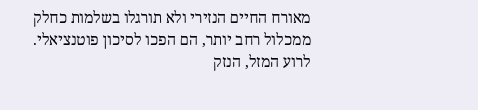מאורח החיים הנזירי ולא תורגלו בשלמות כחלק ממכלול רחב יותר, הם הפכו לסיכון פוטנציאלי. לרוע המזל, הנזק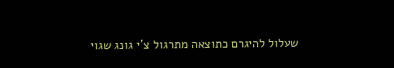שעלול להיגרם כתוצאה מתרגול צ'י גונג שגוי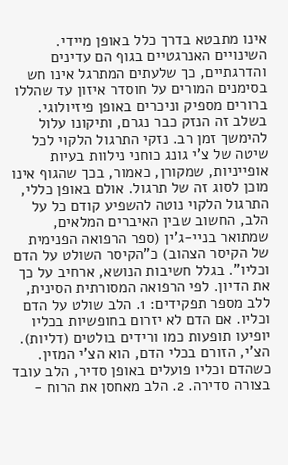אינו מתבטא בדרך כלל באופן מיידי. השינויים האנרגטיים בגוף הם עדינים והדרגתיים, כך שלעתים המתרגל אינו חש בסימנים המורים על חוסדר איזון עד שהללו ברורים מספיק וניכרים באופן פיזיולוגי. בשלב זה הנזק כבר נגרם, ותיקונו עלול להימשך זמן רב. נזקי התרגול הלקוי לכל שיטה של צ'י גונג כוחני נילוות בעיות אופייניות, שמקורן, כאמור, בכך שהגוף אינו מוכן לסוג זה של תרגול. אולם באופן כללי, התרגול הלקוי נוטה להשפיע קודם כל על הלב, החשוב שבין האיברים המלאים, שמתואר בניי-ג'ין (ספר הרפואה הפנימית של הקיסר הצהוב) כ"הקיסר השולט על הדם וכליו". בגלל חשיבות הנושא, ארחיב על כך את הדיון. לפי הרפואה המסורתית הסינית, ללב מספר תפקידים: 1. הלב שולט על הדם וכליו. אם הדם לא יזרום בחופשיות בכליו יופיעו תופעות כמו ורידים בולטים (דליות). הצ'י, הזורם בכלי הדם, הוא הצ'י המזין. כשהדם וכליו פועלים באופן סדיר, הלב עובד בצורה סדירה. 2. הלב מאחסן את הרוח -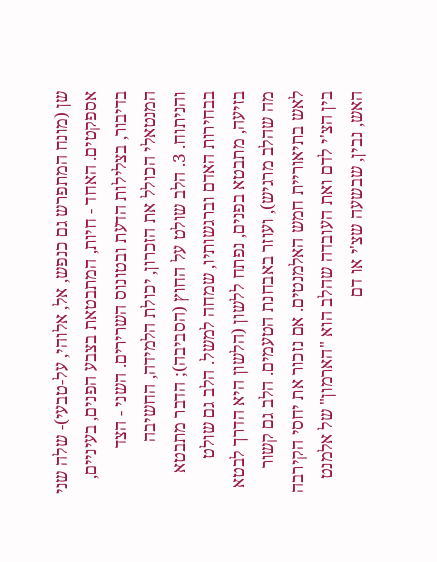שן (מונח המתפרש גם כנפש, אל, אלוהי, על-טבעי)- שלה שני אספקטים. האחד - חיות, המתבטאת בצבע הפנים, בעיניים, בדיבור, בצלילות הדעת ובטונוס השרירים. השני - הצד המנטאלי הכולל את הזכרון, יכולת הלמידה, החשיבה והניתוח. 3. הלב שולט על החוץ (הסביבה); הדבר מתבטא בבחירות האדם וברגשותיו, שמחה למשל. הלב גם שולט בזיעה, מתבטא בפנים, נפתח ללשון (הלשון היא הדרך לבטא מה שהלב מרגיש), ועוזר באבחנת הטעמים. הלב גם קשור לאש בתיאוריית חמש האלמנטים. אם נזכור את יחסי הקירבה בין הצ'י לדם ואת העובדה שהלב הוא "הארמון" של אלמנט האש, נבין, שבשעה שצ'י או דם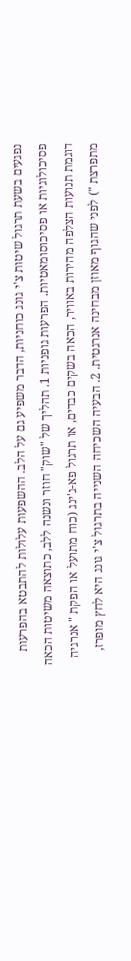נפגעים בשעת תרגול שיטות צ'י גונג כוחניות, הדבר משפיע גם על הלב. ההשפעות עלולות להתבטא בהפרעות פסיכולוגיות או פסיכוסומאטיות. הפרעות גופניות 1. תהליך של "שוק" חוזר ונשנה ללב, כתוצאה משיטות הכאה דוגמת תנועות הצלפה מהירות באוויר, הכאה בשקים כבדים, או תרגול פא-ג'ינג (כוח מתועל או הפקת " אנרגיה מתפרצת ") לפני שהגוף מאוזן מבחינה אנרגטית. 2. הבעיה השכיחה השנייה בתרגול צ'י גונג היא לחץ מופרז,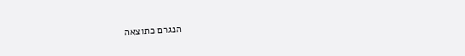הנגרם כתוצאה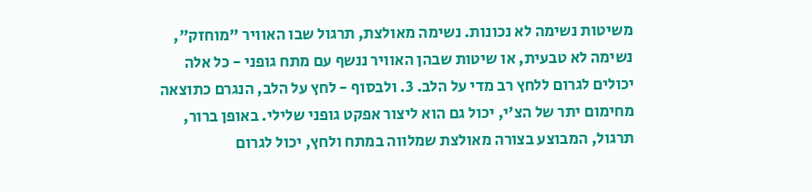משיטות נשימה לא נכונות. נשימה מאולצת, תרגול שבו האוויר "מוחזק", נשימה לא טבעית, או שיטות שבהן האוויר ננשף עם מתח גופני - כל אלה יכולים לגרום ללחץ רב מדי על הלב. 3. ולבסוף - לחץ על הלב, הנגרם כתוצאה מחימום יתר של הצ'י, יכול גם הוא ליצור אפקט גופני שלילי. באופן ברור, תרגול, המבוצע בצורה מאולצת שמלווה במתח ולחץ, יכול לגרום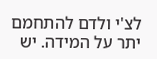לצ'י ולדם להתחמם יתר על המידה. יש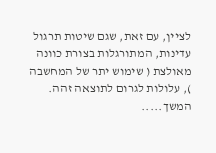לציין, עם זאת, שגם שיטות תרגול עדינות, המתורגלות בצורת כוונה מאולצת ( שימוש יתר של המחשבה ), עלולות לגרום לתוצאה זהה. המשך.....